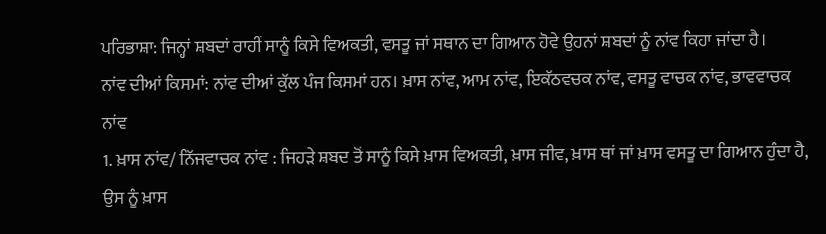ਪਰਿਭਾਸ਼ਾ: ਜਿਨ੍ਹਾਂ ਸ਼ਬਦਾਂ ਰਾਹੀਂ ਸਾਨੂੰ ਕਿਸੇ ਵਿਅਕਤੀ, ਵਸਤੂ ਜਾਂ ਸਥਾਨ ਦਾ ਗਿਆਨ ਹੋਵੇ ਉਹਨਾਂ ਸ਼ਬਦਾਂ ਨੂੰ ਨਾਂਵ ਕਿਹਾ ਜਾਂਦਾ ਹੈ।
ਨਾਂਵ ਦੀਆਂ ਕਿਸਮਾਂ: ਨਾਂਵ ਦੀਆਂ ਕੁੱਲ ਪੰਜ ਕਿਸਮਾਂ ਹਨ। ਖ਼ਾਸ ਨਾਂਵ, ਆਮ ਨਾਂਵ, ਇਕੱਠਵਚਕ ਨਾਂਵ, ਵਸਤੂ ਵਾਚਕ ਨਾਂਵ, ਭਾਵਵਾਚਕ ਨਾਂਵ
1. ਖ਼ਾਸ ਨਾਂਵ/ ਨਿੱਜਵਾਚਕ ਨਾਂਵ : ਜਿਹੜੇ ਸ਼ਬਦ ਤੋਂ ਸਾਨੂੰ ਕਿਸੇ ਖ਼ਾਸ ਵਿਅਕਤੀ, ਖ਼ਾਸ ਜੀਵ, ਖ਼ਾਸ ਥਾਂ ਜਾਂ ਖ਼ਾਸ ਵਸਤੂ ਦਾ ਗਿਆਨ ਹੁੰਦਾ ਹੈ, ਉਸ ਨੂੰ ਖ਼ਾਸ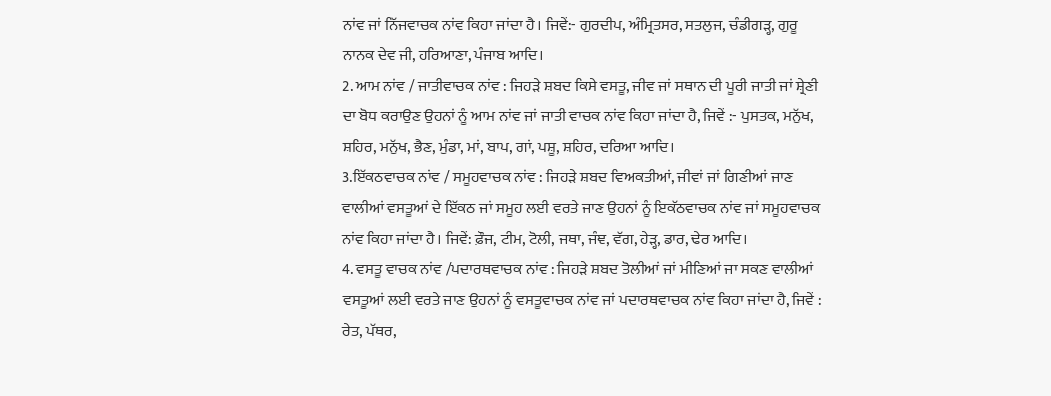ਨਾਂਵ ਜਾਂ ਨਿੱਜਵਾਚਕ ਨਾਂਵ ਕਿਹਾ ਜਾਂਦਾ ਹੈ। ਜਿਵੇਂ:- ਗੁਰਦੀਪ, ਅੰਮ੍ਰਿਤਸਰ, ਸਤਲੁਜ, ਚੰਡੀਗੜ੍ਹ, ਗੁਰੂ ਨਾਨਕ ਦੇਵ ਜੀ, ਹਰਿਆਣਾ, ਪੰਜਾਬ ਆਦਿ।
2. ਆਮ ਨਾਂਵ / ਜਾਤੀਵਾਚਕ ਨਾਂਵ : ਜਿਹੜੇ ਸ਼ਬਦ ਕਿਸੇ ਵਸਤੂ, ਜੀਵ ਜਾਂ ਸਥਾਨ ਦੀ ਪੂਰੀ ਜਾਤੀ ਜਾਂ ਸ਼੍ਰੇਣੀ ਦਾ ਬੋਧ ਕਰਾਉਣ ਉਹਨਾਂ ਨੂੰ ਆਮ ਨਾਂਵ ਜਾਂ ਜਾਤੀ ਵਾਚਕ ਨਾਂਵ ਕਿਹਾ ਜਾਂਦਾ ਹੈ, ਜਿਵੇਂ :- ਪੁਸਤਕ, ਮਨੁੱਖ, ਸ਼ਹਿਰ, ਮਨੁੱਖ, ਭੈਣ, ਮੁੰਡਾ, ਮਾਂ, ਬਾਪ, ਗਾਂ, ਪਸ਼ੂ, ਸ਼ਹਿਰ, ਦਰਿਆ ਆਦਿ।
3.ਇੱਕਠਵਾਚਕ ਨਾਂਵ / ਸਮੂਹਵਾਚਕ ਨਾਂਵ : ਜਿਹੜੇ ਸ਼ਬਦ ਵਿਅਕਤੀਆਂ, ਜੀਵਾਂ ਜਾਂ ਗਿਣੀਆਂ ਜਾਣ ਵਾਲੀਆਂ ਵਸਤੂਆਂ ਦੇ ਇੱਕਠ ਜਾਂ ਸਮੂਹ ਲਈ ਵਰਤੇ ਜਾਣ ਉਹਨਾਂ ਨੂੰ ਇਕੱਠਵਾਚਕ ਨਾਂਵ ਜਾਂ ਸਮੂਹਵਾਚਕ ਨਾਂਵ ਕਿਹਾ ਜਾਂਦਾ ਹੈ। ਜਿਵੇਂ: ਫ਼ੌਜ, ਟੀਮ, ਟੋਲੀ, ਜਥਾ, ਜੰਞ, ਵੱਗ, ਹੇੜ੍ਹ, ਡਾਰ, ਢੇਰ ਆਦਿ।
4. ਵਸਤੂ ਵਾਚਕ ਨਾਂਵ /ਪਦਾਰਥਵਾਚਕ ਨਾਂਵ : ਜਿਹੜੇ ਸ਼ਬਦ ਤੋਲੀਆਂ ਜਾਂ ਮੀਣਿਆਂ ਜਾ ਸਕਣ ਵਾਲੀਆਂ ਵਸਤੂਆਂ ਲਈ ਵਰਤੇ ਜਾਣ ਉਹਨਾਂ ਨੂੰ ਵਸਤੂਵਾਚਕ ਨਾਂਵ ਜਾਂ ਪਦਾਰਥਵਾਚਕ ਨਾਂਵ ਕਿਹਾ ਜਾਂਦਾ ਹੈ, ਜਿਵੇਂ : ਰੇਤ, ਪੱਥਰ,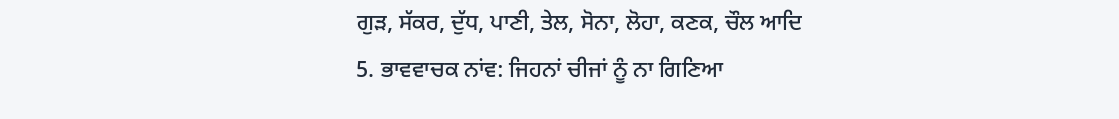ਗੁੜ, ਸੱਕਰ, ਦੁੱਧ, ਪਾਣੀ, ਤੇਲ, ਸੋਨਾ, ਲੋਹਾ, ਕਣਕ, ਚੌਲ ਆਦਿ
5. ਭਾਵਵਾਚਕ ਨਾਂਵ: ਜਿਹਨਾਂ ਚੀਜਾਂ ਨੂੰ ਨਾ ਗਿਣਿਆ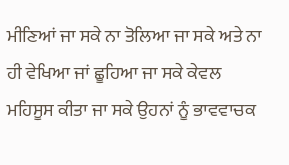ਮੀਣਿਆਂ ਜਾ ਸਕੇ ਨਾ ਤੋਲਿਆ ਜਾ ਸਕੇ ਅਤੇ ਨਾ ਹੀ ਵੇਖਿਆ ਜਾਂ ਛੂਹਿਆ ਜਾ ਸਕੇ ਕੇਵਲ ਮਹਿਸੂਸ ਕੀਤਾ ਜਾ ਸਕੇ ਉਹਨਾਂ ਨੂੰ ਭਾਵਵਾਚਕ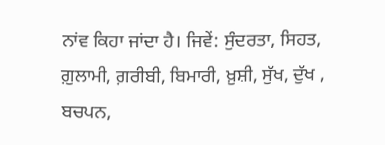ਨਾਂਵ ਕਿਹਾ ਜਾਂਦਾ ਹੈ। ਜਿਵੇਂ: ਸੁੰਦਰਤਾ, ਸਿਹਤ, ਗ਼ੁਲਾਮੀ, ਗ਼ਰੀਬੀ, ਬਿਮਾਰੀ, ਖ਼ੁਸ਼ੀ, ਸੁੱਖ, ਦੁੱਖ , ਬਚਪਨ,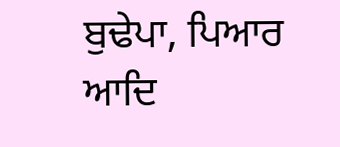ਬੁਢੇਪਾ, ਪਿਆਰ ਆਦਿ